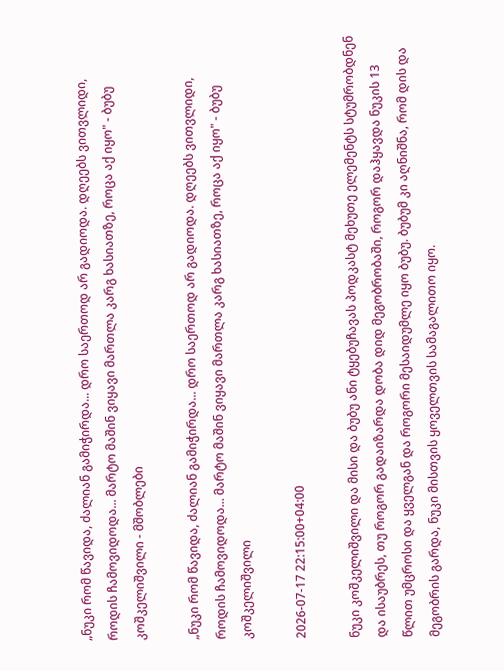„ნუკი რომ წავიდა, ძალიან გამიჭირდა... დრო საერთოდ არ გადიოდა. დღეებს ვითვლიდი, როდის ჩამოვიდოდა... მარტო მაშინ ვიყავი მართლა კარგ ხასიათზე, როცა აქ იყო" - ბუბუ კოშკელიშვილი - მშობლები

„ნუკი რომ წავიდა, ძალიან გამიჭირდა... დრო საერთოდ არ გადიოდა. დღეებს ვითვლიდი, როდის ჩამოვიდოდა... მარტო მაშინ ვიყავი მართლა კარგ ხასიათზე, როცა აქ იყო" - ბუბუ კოშკელიშვილი

2026-07-17 22:15:00+04:00

ნუკი კოშკელიშვილი და მისი და ბუბუ ანი ტყებუჩავას პოდკასტ მეხუთე ელემენტს სტუმრობდნენ და ისაუბრეს, თუ როგორ გადაიზარდა დობა დიდ მეგობრობაში, როგორ დაჰყავდა ნუკის 13 წლით უმცროსი და ყველგან და როგორი მესაიდუმლე იყო ბუბუ. ბუბუმ კი აღნიშნა, რომ დის და მეგობრის გარდა, ნუკი მისთვის ყოველთვის სამაგალითო იყო.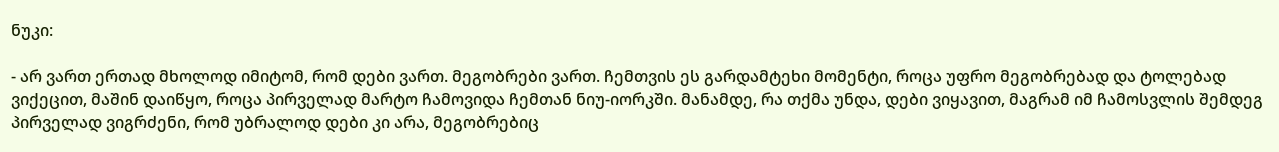ნუკი:

- არ ვართ ერთად მხოლოდ იმიტომ, რომ დები ვართ. მეგობრები ვართ. ჩემთვის ეს გარდამტეხი მომენტი, როცა უფრო მეგობრებად და ტოლებად ვიქეცით, მაშინ დაიწყო, როცა პირველად მარტო ჩამოვიდა ჩემთან ნიუ-იორკში. მანამდე, რა თქმა უნდა, დები ვიყავით, მაგრამ იმ ჩამოსვლის შემდეგ პირველად ვიგრძენი, რომ უბრალოდ დები კი არა, მეგობრებიც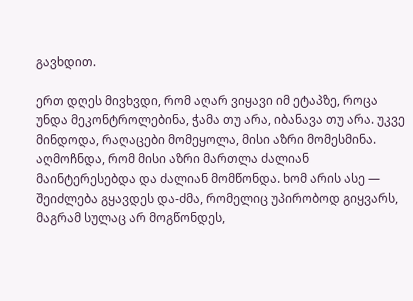გავხდით.

ერთ დღეს მივხვდი, რომ აღარ ვიყავი იმ ეტაპზე, როცა უნდა მეკონტროლებინა, ჭამა თუ არა, იბანავა თუ არა. უკვე მინდოდა, რაღაცები მომეყოლა, მისი აზრი მომესმინა. აღმოჩნდა, რომ მისი აზრი მართლა ძალიან მაინტერესებდა და ძალიან მომწონდა. ხომ არის ასე — შეიძლება გყავდეს და-ძმა, რომელიც უპირობოდ გიყვარს, მაგრამ სულაც არ მოგწონდეს,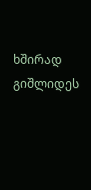ხშირად გიშლიდეს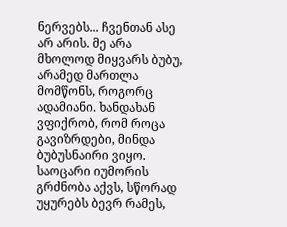ნერვებს... ჩვენთან ასე არ არის. მე არა მხოლოდ მიყვარს ბუბუ, არამედ მართლა მომწონს, როგორც ადამიანი. ხანდახან ვფიქრობ, რომ როცა გავიზრდები, მინდა ბუბუსნაირი ვიყო. საოცარი იუმორის გრძნობა აქვს, სწორად უყურებს ბევრ რამეს,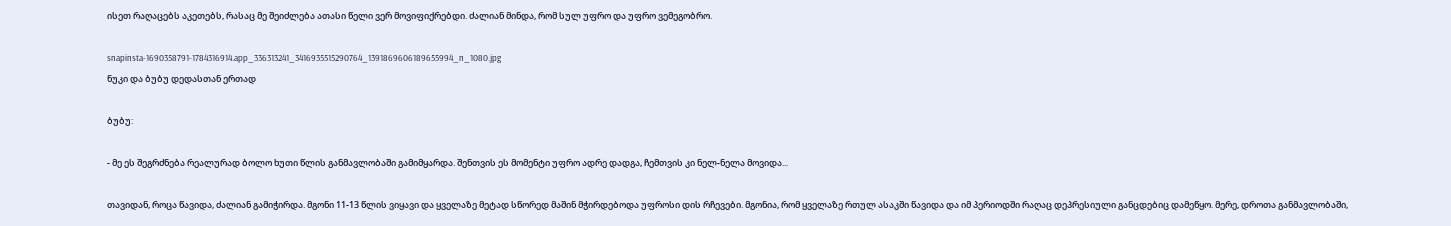ისეთ რაღაცებს აკეთებს, რასაც მე შეიძლება ათასი წელი ვერ მოვიფიქრებდი. ძალიან მინდა, რომ სულ უფრო და უფრო ვემეგობრო.

snapinsta-1690358791-1784316914.app_336313241_3416935515290764_1391869606189655994_n_1080.jpg
ნუკი და ბუბუ დედასთან ერთად

ბუბუ:

- მე ეს შეგრძნება რეალურად ბოლო ხუთი წლის განმავლობაში გამიმყარდა. შენთვის ეს მომენტი უფრო ადრე დადგა, ჩემთვის კი ნელ-ნელა მოვიდა...

თავიდან, როცა წავიდა, ძალიან გამიჭირდა. მგონი 11-13 წლის ვიყავი და ყველაზე მეტად სწორედ მაშინ მჭირდებოდა უფროსი დის რჩევები. მგონია, რომ ყველაზე რთულ ასაკში წავიდა და იმ პერიოდში რაღაც დეპრესიული განცდებიც დამეწყო. მერე, დროთა განმავლობაში,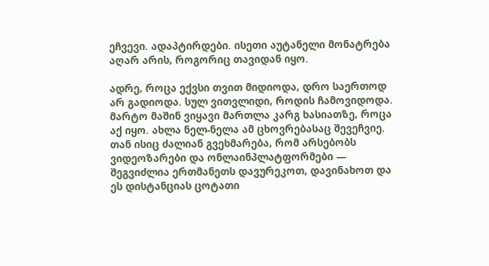ეჩვევი. ადაპტირდები. ისეთი აუტანელი მონატრება აღარ არის, როგორიც თავიდან იყო.

ადრე, როცა ექვსი თვით მიდიოდა, დრო საერთოდ არ გადიოდა. სულ ვითვლიდი, როდის ჩამოვიდოდა. მარტო მაშინ ვიყავი მართლა კარგ ხასიათზე, როცა აქ იყო. ახლა ნელ-ნელა ამ ცხოვრებასაც შევეჩვიე. თან ისიც ძალიან გვეხმარება, რომ არსებობს ვიდეოზარები და ონლაინპლატფორმები — შეგვიძლია ერთმანეთს დავურეკოთ, დავინახოთ და ეს დისტანციას ცოტათი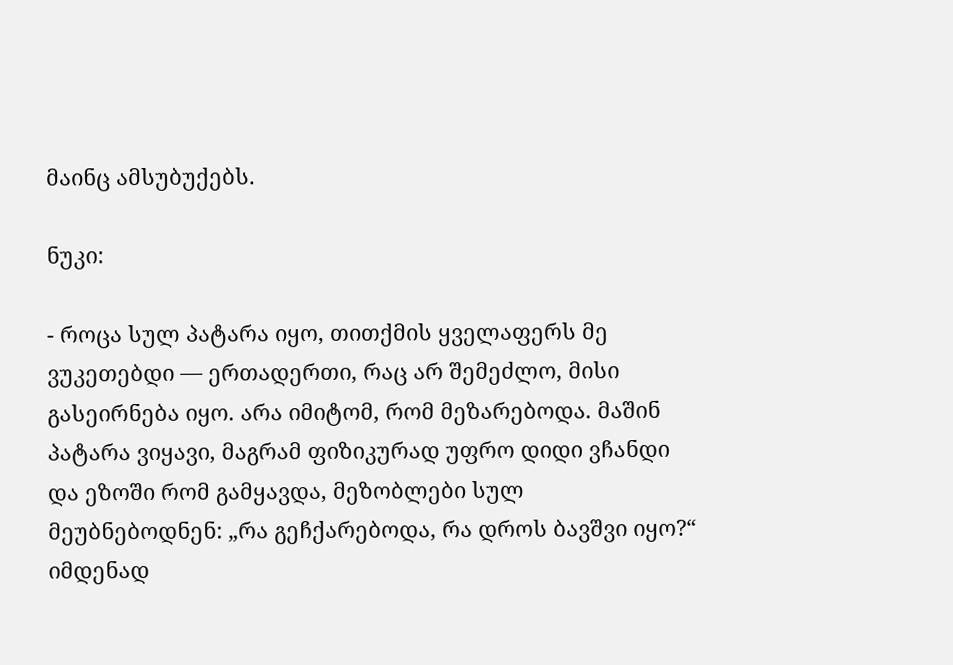მაინც ამსუბუქებს.

ნუკი:

- როცა სულ პატარა იყო, თითქმის ყველაფერს მე ვუკეთებდი — ერთადერთი, რაც არ შემეძლო, მისი გასეირნება იყო. არა იმიტომ, რომ მეზარებოდა. მაშინ პატარა ვიყავი, მაგრამ ფიზიკურად უფრო დიდი ვჩანდი და ეზოში რომ გამყავდა, მეზობლები სულ მეუბნებოდნენ: „რა გეჩქარებოდა, რა დროს ბავშვი იყო?“ იმდენად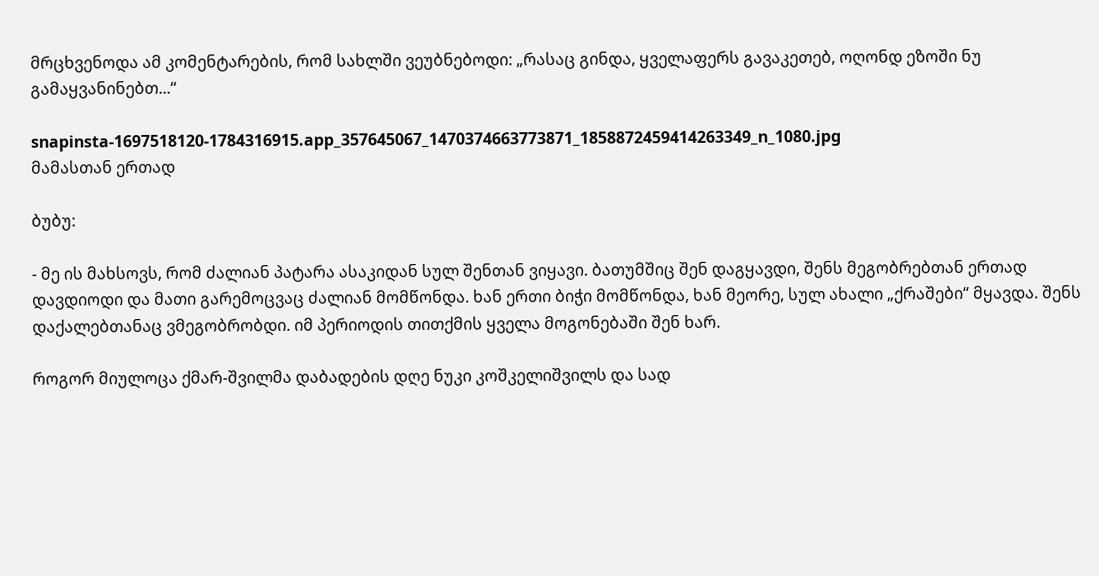მრცხვენოდა ამ კომენტარების, რომ სახლში ვეუბნებოდი: „რასაც გინდა, ყველაფერს გავაკეთებ, ოღონდ ეზოში ნუ გამაყვანინებთ...“

snapinsta-1697518120-1784316915.app_357645067_1470374663773871_1858872459414263349_n_1080.jpg
მამასთან ერთად

ბუბუ:

- მე ის მახსოვს, რომ ძალიან პატარა ასაკიდან სულ შენთან ვიყავი. ბათუმშიც შენ დაგყავდი, შენს მეგობრებთან ერთად დავდიოდი და მათი გარემოცვაც ძალიან მომწონდა. ხან ერთი ბიჭი მომწონდა, ხან მეორე, სულ ახალი „ქრაშები“ მყავდა. შენს დაქალებთანაც ვმეგობრობდი. იმ პერიოდის თითქმის ყველა მოგონებაში შენ ხარ.

როგორ მიულოცა ქმარ-შვილმა დაბადების დღე ნუკი კოშკელიშვილს და სად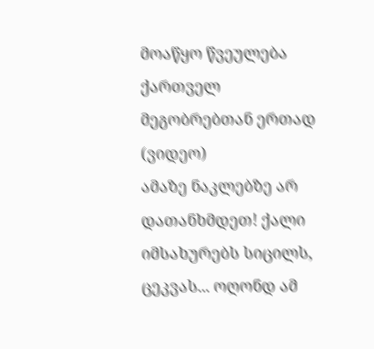მოაწყო წვეულება ქართველ მეგობრებთან ერთად (ვიდეო)
ამაზე ნაკლებზე არ დათანხმდეთ! ქალი იმსახურებს სიცილს, ცეკვას... ოღონდ ამ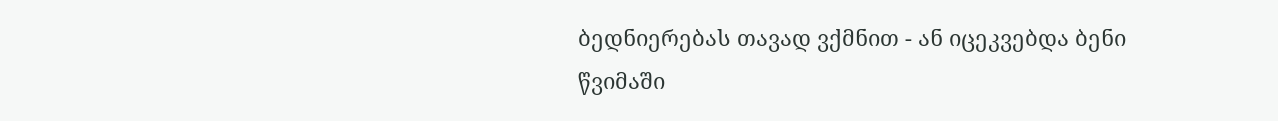ბედნიერებას თავად ვქმნით - ან იცეკვებდა ბენი წვიმაში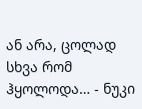ან არა, ცოლად სხვა რომ ჰყოლოდა… - ნუკი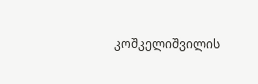კოშკელიშვილის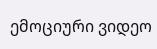ემოციური ვიდეო